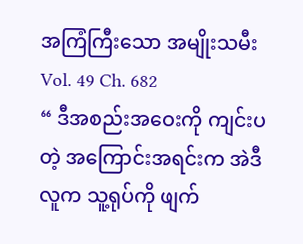အကြံကြီးသော အမျိုးသမီး
Vol. 49 Ch. 682
“ ဒီအစည်းအဝေးကို ကျင်းပတဲ့ အကြောင်းအရင်းက အဲဒီလူက သူ့ရုပ်ကို ဖျက်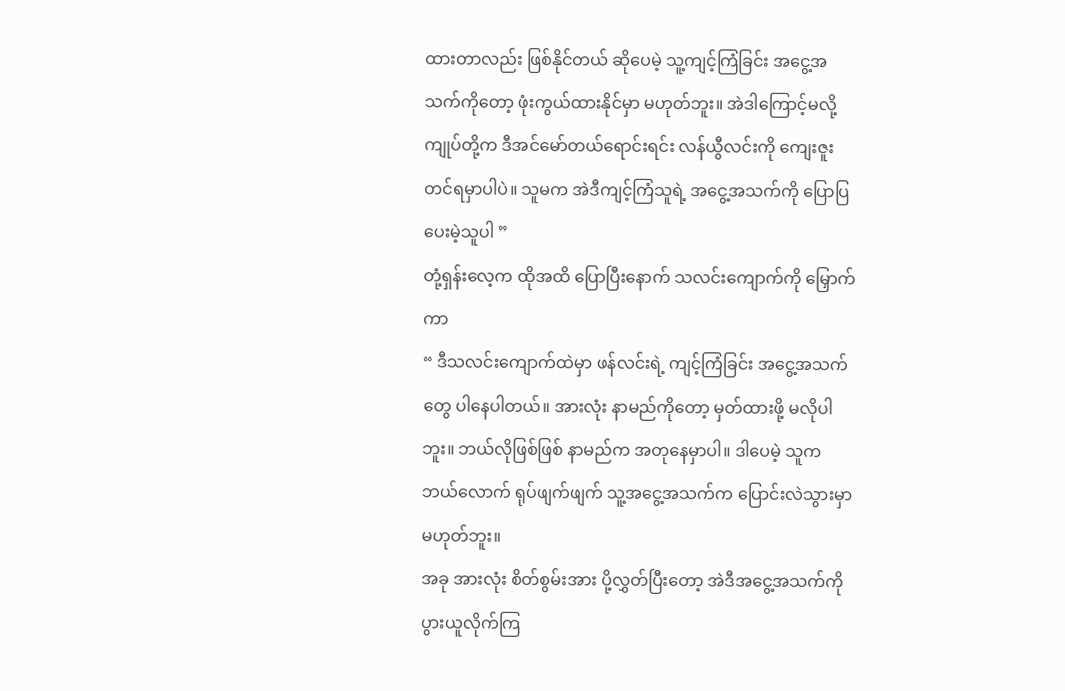ထားတာလည်း ဖြစ်နိုင်တယ် ဆိုပေမဲ့ သူ့ကျင့်ကြံခြင်း အငွေ့အသက်ကိုတော့ ဖုံးကွယ်ထားနိုင်မှာ မဟုတ်ဘူး။ အဲဒါကြောင့်မလို့ ကျုပ်တို့က ဒီအင်မော်တယ်ရောင်းရင်း လန်ယွီလင်းကို ကျေးဇူးတင်ရမှာပါပဲ။ သူမက အဲဒီကျင့်ကြံသူရဲ့ အငွေ့အသက်ကို ပြောပြပေးမဲ့သူပါ ”
တုံ့ရှန်းလေ့က ထိုအထိ ပြောပြီးနောက် သလင်းကျောက်ကို မြှောက်ကာ
“ ဒီသလင်းကျောက်ထဲမှာ ဖန်လင်းရဲ့ ကျင့်ကြံခြင်း အငွေ့အသက်တွေ ပါနေပါတယ်။ အားလုံး နာမည်ကိုတော့ မှတ်ထားဖို့ မလိုပါဘူး။ ဘယ်လိုဖြစ်ဖြစ် နာမည်က အတုနေမှာပါ။ ဒါပေမဲ့ သူက ဘယ်လောက် ရုပ်ဖျက်ဖျက် သူ့အငွေ့အသက်က ပြောင်းလဲသွားမှာ မဟုတ်ဘူး။
အခု အားလုံး စိတ်စွမ်းအား ပို့လွှတ်ပြီးတော့ အဲဒီအငွေ့အသက်ကို ပွားယူလိုက်ကြ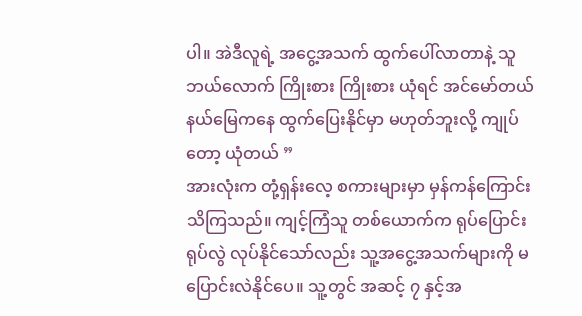ပါ။ အဲဒီလူရဲ့ အငွေ့အသက် ထွက်ပေါ်လာတာနဲ့ သူ ဘယ်လောက် ကြိုးစား ကြိုးစား ယုံရင် အင်မော်တယ်နယ်မြေကနေ ထွက်ပြေးနိုင်မှာ မဟုတ်ဘူးလို့ ကျုပ်တော့ ယုံတယ် ”
အားလုံးက တုံ့ရှန်းလေ့ စကားများမှာ မှန်ကန်ကြောင်း သိကြသည်။ ကျင့်ကြံသူ တစ်ယောက်က ရုပ်ပြောင်းရုပ်လွဲ လုပ်နိုင်သော်လည်း သူ့အငွေ့အသက်များကို မပြောင်းလဲနိုင်ပေ။ သူ့တွင် အဆင့် ၇ နှင့်အ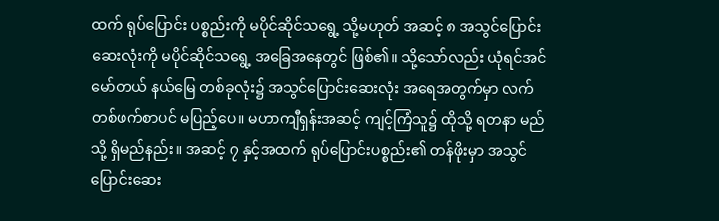ထက် ရုပ်ပြောင်း ပစ္စည်းကို မပိုင်ဆိုင်သရွေ့ သို့မဟုတ် အဆင့် ၈ အသွင်ပြောင်းဆေးလုံးကို မပိုင်ဆိုင်သရွေ့ အခြေအနေတွင် ဖြစ်၏။ သို့သော်လည်း ယုံရင်အင်မော်တယ် နယ်မြေ တစ်ခုလုံး၌ အသွင်ပြောင်းဆေးလုံး အရေအတွက်မှာ လက်တစ်ဖက်စာပင် မပြည့်ပေ။ မဟာကျီရှန်းအဆင့် ကျင့်ကြံသူ၌ ထိုသို့ ရတနာ မည်သို့ ရှိမည်နည်း။ အဆင့် ၇ နှင့်အထက် ရုပ်ပြောင်းပစ္စည်း၏ တန်ဖိုးမှာ အသွင်ပြောင်းဆေး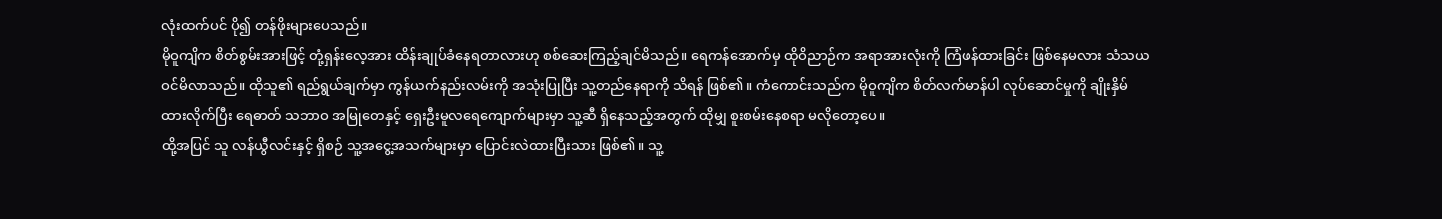လုံးထက်ပင် ပို၍ တန်ဖိုးများပေသည်။
မိုဝူကျိက စိတ်စွမ်းအားဖြင့် တုံ့ရှန်းလေ့အား ထိန်းချုပ်ခံနေရတာလားဟု စစ်ဆေးကြည့်ချင်မိသည်။ ရေကန်အောက်မှ ထိုဝိညာဉ်က အရာအားလုံးကို ကြံဖန်ထားခြင်း ဖြစ်နေမလား သံသယဝင်မိလာသည်။ ထိုသူ၏ ရည်ရွယ်ချက်မှာ ကွန်ယက်နည်းလမ်းကို အသုံးပြုပြီး သူ့တည်နေရာကို သိရန် ဖြစ်၏။ ကံကောင်းသည်က မိုဝူကျိက စိတ်လက်မာန်ပါ လုပ်ဆောင်မှုကို ချိုးနှိမ်ထားလိုက်ပြီး ရေဓာတ် သဘာဝ အမြုတေနှင့် ရှေးဦးမူလရေကျောက်များမှာ သူ့ဆီ ရှိနေသည့်အတွက် ထိုမျှ စူးစမ်းနေစရာ မလိုတော့ပေ။
ထို့အပြင် သူ လန်ယွီလင်းနှင့် ရှိစဉ် သူ့အငွေ့အသက်များမှာ ပြောင်းလဲထားပြီးသား ဖြစ်၏။ သူ့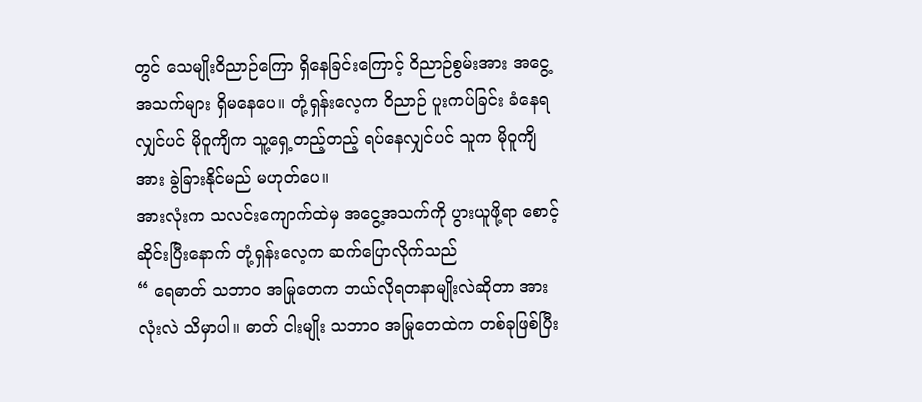တွင် သေမျိုးဝိညာဉ်ကြော ရှိနေခြင်းကြောင့် ဝိညာဉ်စွမ်းအား အငွေ့အသက်များ ရှိမနေပေ။ တုံ့ရှန်းလေ့က ဝိညာဉ် ပူးကပ်ခြင်း ခံနေရလျှင်ပင် မိုဝူကျိက သူ့ရှေ့တည့်တည့် ရပ်နေလျှင်ပင် သူက မိုဝူကျိအား ခွဲခြားနိုင်မည် မဟုတ်ပေ။
အားလုံးက သလင်းကျောက်ထဲမှ အငွေ့အသက်ကို ပွားယူဖို့ရာ စောင့်ဆိုင်းပြီးနောက် တုံ့ရှန်းလေ့က ဆက်ပြောလိုက်သည်
“ ရေဓာတ် သဘာဝ အမြုတေက ဘယ်လိုရတနာမျိုးလဲဆိုတာ အားလုံးလဲ သိမှာပါ။ ဓာတ် ငါးမျိုး သဘာဝ အမြုတေထဲက တစ်ခုဖြစ်ပြီး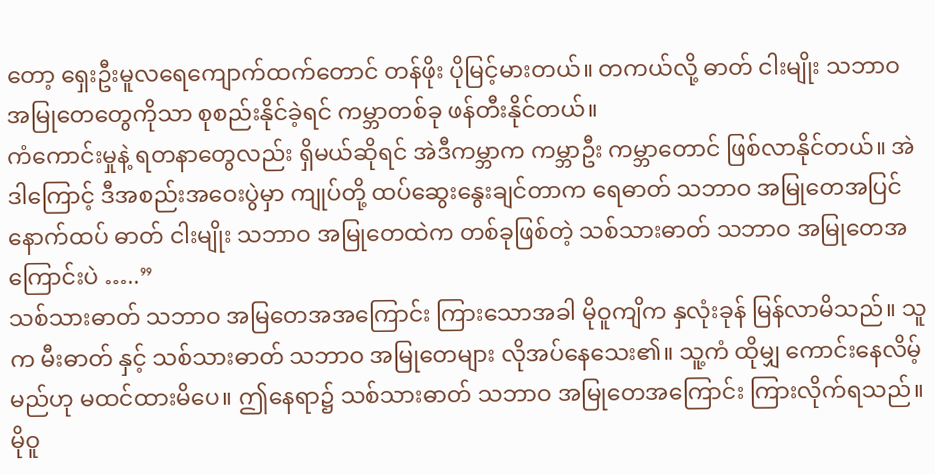တော့ ရှေးဦးမူလရေကျောက်ထက်တောင် တန်ဖိုး ပိုမြင့်မားတယ်။ တကယ်လို့ ဓာတ် ငါးမျိုး သဘာဝ အမြုတေတွေကိုသာ စုစည်းနိုင်ခဲ့ရင် ကမ္ဘာတစ်ခု ဖန်တီးနိုင်တယ်။
ကံကောင်းမှုနဲ့ ရတနာတွေလည်း ရှိမယ်ဆိုရင် အဲဒီကမ္ဘာက ကမ္ဘာဦး ကမ္ဘာတောင် ဖြစ်လာနိုင်တယ်။ အဲဒါကြောင့် ဒီအစည်းအဝေးပွဲမှာ ကျုပ်တို့ ထပ်ဆွေးနွေးချင်တာက ရေဓာတ် သဘာဝ အမြုတေအပြင် နောက်ထပ် ဓာတ် ငါးမျိုး သဘာဝ အမြုတေထဲက တစ်ခုဖြစ်တဲ့ သစ်သားဓာတ် သဘာဝ အမြုတေအကြောင်းပဲ …..”
သစ်သားဓာတ် သဘာဝ အမြတေအအကြောင်း ကြားသောအခါ မိုဝူကျိက နှလုံးခုန် မြန်လာမိသည်။ သူက မီးဓာတ် နှင့် သစ်သားဓာတ် သဘာဝ အမြုတေများ လိုအပ်နေသေး၏။ သူ့ကံ ထိုမျှ ကောင်းနေလိမ့်မည်ဟု မထင်ထားမိပေ။ ဤနေရာ၌ သစ်သားဓာတ် သဘာဝ အမြုတေအကြောင်း ကြားလိုက်ရသည်။
မိုဝူ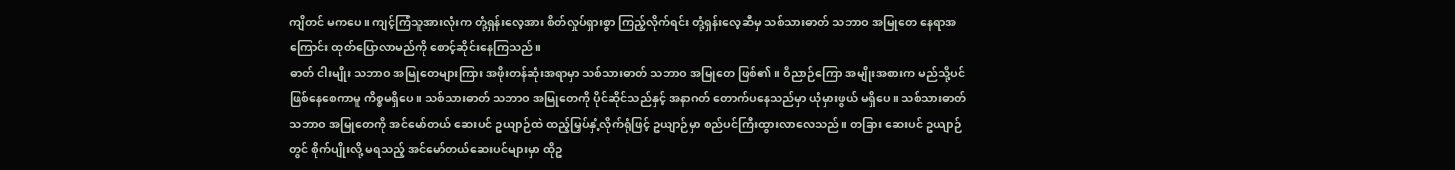ကျိတင် မကပေ။ ကျင့်ကြံသူအားလုံးက တုံ့ရှန်းလေ့အား စိတ်လှုပ်ရှားစွာ ကြည့်လိုက်ရင်း တုံ့ရှန်းလေ့ဆီမှ သစ်သားဓာတ် သဘာဝ အမြုတေ နေရာအကြောင်း ထုတ်ပြောလာမည်ကို စောင့်ဆိုင်းနေကြသည်။
ဓာတ် ငါးမျိုး သဘာဝ အမြုတေများကြား အဖိုးတန်ဆုံးအရာမှာ သစ်သားဓာတ် သဘာဝ အမြုတေ ဖြစ်၏။ ဝိညာဉ်ကြော အမျိုးအစားက မည်သို့ပင် ဖြစ်နေစေကာမူ ကိစ္စမရှိပေ။ သစ်သားဓာတ် သဘာဝ အမြုတေကို ပိုင်ဆိုင်သည်နှင့် အနာဂတ် တောက်ပနေသည်မှာ ယုံမှားဖွယ် မရှိပေ။ သစ်သားဓာတ် သဘာဝ အမြုတေကို အင်မော်တယ် ဆေးပင် ဥယျာဉ်ထဲ ထည့်မြှပ်နှံ့လိုက်ရုံဖြင့် ဥယျာဉ်မှာ စည်ပင်ကြီးထွားလာလေသည်။ တခြား ဆေးပင် ဥယျာဉ်တွင် စိုက်ပျိုးလို့ မရသည့် အင်မော်တယ်ဆေးပင်များမှာ ထိုဥ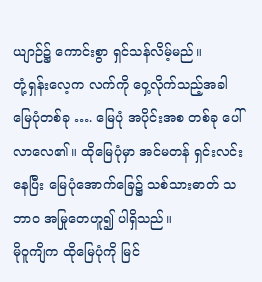ယျာဉ်၌ ကောင်းစွာ ရှင်သန်လိမ့်မည်။
တုံ့ရှန်းလေ့က လက်ကို ဝှေ့လိုက်သည့်အခါ မြေပုံတစ်ခု …. မြေပုံ အပိုင်းအစ တစ်ခု ပေါ်လာလေ၏။ ထိုမြေပုံမှာ အင်မတန် ရှင်းလင်းနေပြီး မြေပုံအောက်ခြေ၌ သစ်သားဓာတ် သဘာဝ အမြုတေဟူ၍ ပါရှိသည်။
မိုဝူကျိက ထိုမြေပုံကို မြင်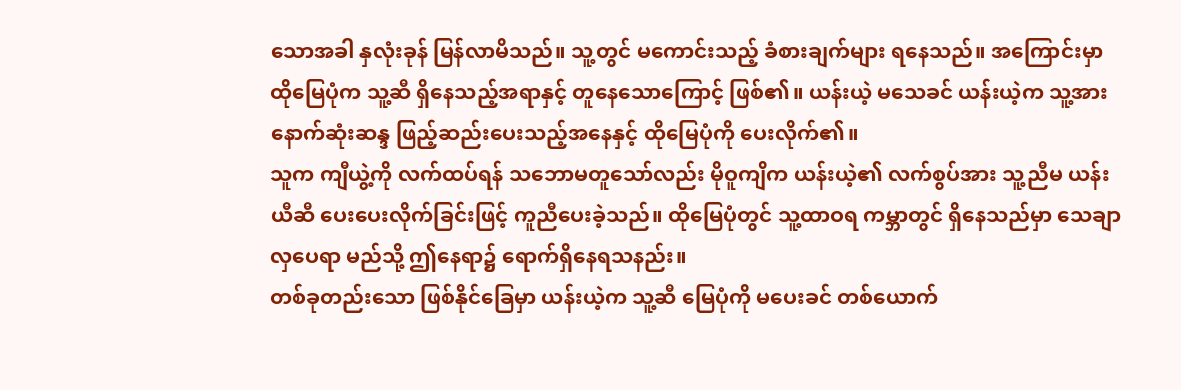သောအခါ နှလုံးခုန် မြန်လာမိသည်။ သူ့တွင် မကောင်းသည့် ခံစားချက်များ ရနေသည်။ အကြောင်းမှာ ထိုမြေပုံက သူ့ဆီ ရှိနေသည့်အရာနှင့် တူနေသောကြောင့် ဖြစ်၏။ ယန်းယဲ့ မသေခင် ယန်းယဲ့က သူ့အား နောက်ဆုံးဆန္ဒ ဖြည့်ဆည်းပေးသည့်အနေနှင့် ထိုမြေပုံကို ပေးလိုက်၏။
သူက ကျီယွဲ့ကို လက်ထပ်ရန် သဘောမတူသော်လည်း မိုဝူကျိက ယန်းယဲ့၏ လက်စွပ်အား သူ့ညီမ ယန်းယီဆီ ပေးပေးလိုက်ခြင်းဖြင့် ကူညီပေးခဲ့သည်။ ထိုမြေပုံတွင် သူ့ထာဝရ ကမ္ဘာတွင် ရှိနေသည်မှာ သေချာလှပေရာ မည်သို့ ဤနေရာ၌ ရောက်ရှိနေရသနည်း။
တစ်ခုတည်းသော ဖြစ်နိုင်ခြေမှာ ယန်းယဲ့က သူ့ဆီ မြေပုံကို မပေးခင် တစ်ယောက်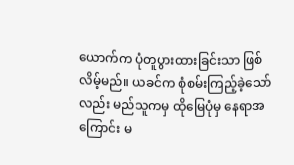ယောက်က ပုံတူပွားထားခြင်းသာ ဖြစ်လိမ့်မည်။ ယခင်က စုံစမ်းကြည့်ခဲ့သော်လည်း မည်သူကမှ ထိုမြေပုံမှ နေရာအကြောင်း မ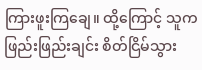ကြားဖူးကြချေ။ ထို့ကြောင့် သူက ဖြည်းဖြည်းချင်း စိတ်ငြိမ်သွား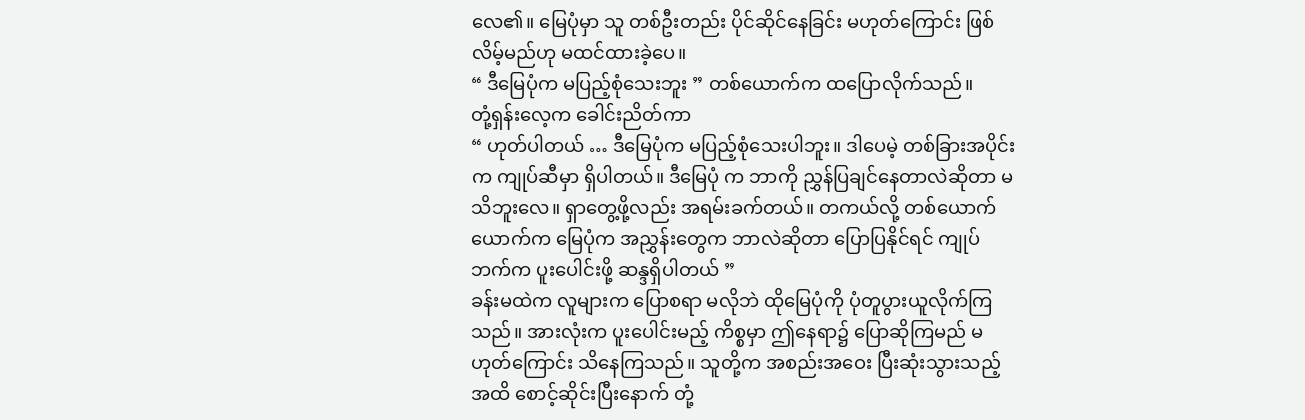လေ၏။ မြေပုံမှာ သူ တစ်ဦးတည်း ပိုင်ဆိုင်နေခြင်း မဟုတ်ကြောင်း ဖြစ်လိမ့်မည်ဟု မထင်ထားခဲ့ပေ။
“ ဒီမြေပုံက မပြည့်စုံသေးဘူး ” တစ်ယောက်က ထပြောလိုက်သည်။
တုံ့ရှန်းလေ့က ခေါင်းညိတ်ကာ
“ ဟုတ်ပါတယ် … ဒီမြေပုံက မပြည့်စုံသေးပါဘူး။ ဒါပေမဲ့ တစ်ခြားအပိုင်းက ကျုပ်ဆီမှာ ရှိပါတယ်။ ဒီမြေပုံ က ဘာကို ညွှန်ပြချင်နေတာလဲဆိုတာ မသိဘူးလေ။ ရှာတွေ့ဖို့လည်း အရမ်းခက်တယ်။ တကယ်လို့ တစ်ယောက်ယောက်က မြေပုံက အညွှန်းတွေက ဘာလဲဆိုတာ ပြောပြနိုင်ရင် ကျုပ်ဘက်က ပူးပေါင်းဖို့ ဆန္ဒရှိပါတယ် ”
ခန်းမထဲက လူများက ပြောစရာ မလိုဘဲ ထိုမြေပုံကို ပုံတူပွားယူလိုက်ကြသည်။ အားလုံးက ပူးပေါင်းမည့် ကိစ္စမှာ ဤနေရာ၌ ပြောဆိုကြမည် မဟုတ်ကြောင်း သိနေကြသည်။ သူတို့က အစည်းအဝေး ပြီးဆုံးသွားသည့်အထိ စောင့်ဆိုင်းပြီးနောက် တုံ့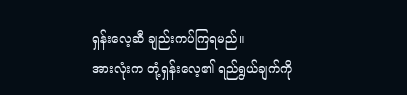ရှန်းလေ့ဆီ ချည်းကပ်ကြရမည်။
အားလုံးက တုံ့ရှန်းလေ့၏ ရည်ရွယ်ချက်ကို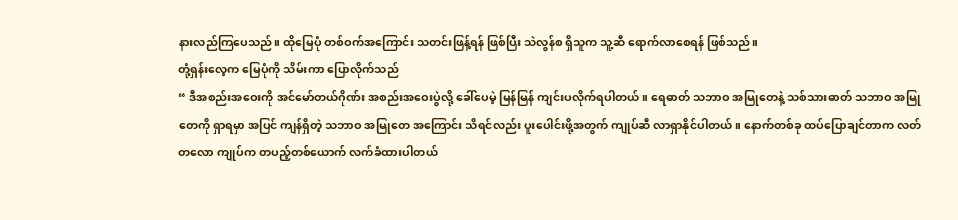နားလည်ကြပေသည်။ ထိုမြေပုံ တစ်ဝက်အကြောင်း သတင်းဖြန့်ရန် ဖြစ်ပြီး သဲလွန်စ ရှိသူက သူ့ဆီ ရောက်လာစေရန် ဖြစ်သည်။
တုံ့ရှန်းလေ့က မြေပုံကို သိမ်းကာ ပြောလိုက်သည်
“ ဒီအစည်းအဝေးကို အင်မော်တယ်ဂိုဏ်း အစည်းအဝေးပွဲလို့ ခေါ်ပေမဲ့ မြန်မြန် ကျင်းပလိုက်ရပါတယ်။ ရေဓာတ် သဘာဝ အမြုတေနဲ့ သစ်သားဓာတ် သဘာဝ အမြုတေကို ရှာရမှာ အပြင် ကျန်ရှိတဲ့ သဘာဝ အမြုတေ အကြောင်း သိရင်လည်း ပူးပေါင်းဖို့အတွက် ကျုပ်ဆီ လာရှာနိုင်ပါတယ်။ နောက်တစ်ခု ထပ်ပြောချင်တာက လတ်တလော ကျုပ်က တပည့်တစ်ယောက် လက်ခံထားပါတယ်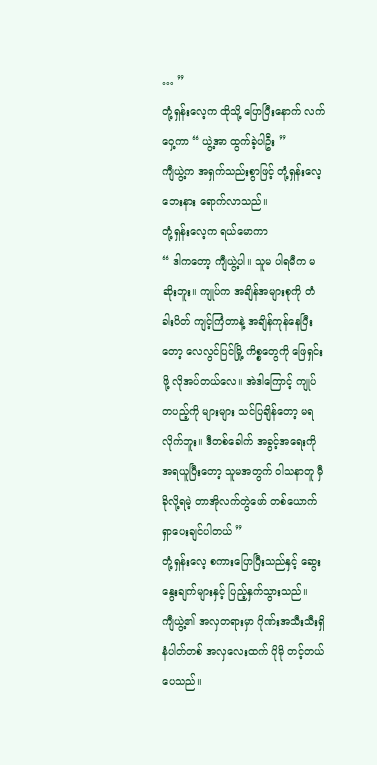… ”
တုံ့ရှန်းလေ့က ထိုသို့ ပြောပြီးနောက် လက်ဝှေ့ကာ “ ယွဲ့အာ ထွက်ခဲ့ပါဦး ”
ကျီယွဲ့က အရှက်သည်းစွာဖြင့် တုံ့ရှန်းလေ့ ဘေးနား ရောက်လာသည်။
တုံ့ရှန်းလေ့က ရယ်မောကာ
“ ဒါကတော့ ကျီယွဲ့ပါ။ သူမ ပါရမီက မဆိုးဘူး။ ကျုပ်က အချိန်အများစုကို တံခါးပိတ် ကျင့်ကြံတာနဲ့ အချိန်ကုန်နေပြီးတော့ လေလွင်ပြင်မြို့ ကိစ္စတွေကို ဖြေရှင်းဖို့ လိုအပ်တယ်လေ။ အဲဒါကြောင့် ကျုပ် တပည့်ကို များများ သင်ပြချိန်တော့ မရလိုက်ဘူး။ ဒီတစ်ခေါက် အခွင့်အရေးကို အရယူပြီးတော့ သူမအတွက် ဝါသနာတူ မှီခိုလို့ရမဲ့ တာအိုလက်တွဲဖော် တစ်ယောက် ရှာပေးချင်ပါတယ် ”
တုံ့ရှန်းလေ့ စကားပြောပြီးသည်နှင့် ဆွေးနွေးချက်များနှင့် ပြည့်နှက်သွားသည်။
ကျီယွဲ့၏ အလှတရားမှာ ဂိုဏ်းအသီးသီးရှိ နံပါတ်တစ် အလှလေးထက် ပိုမို တင့်တယ်ပေသည်။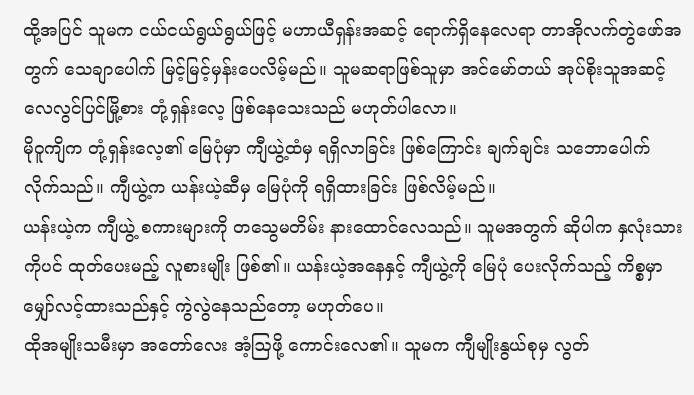ထို့အပြင် သူမက ငယ်ငယ်ရွယ်ရွယ်ဖြင့် မဟာယီရှန်းအဆင့် ရောက်ရှိနေလေရာ တာအိုလက်တွဲဖော်အတွက် သေချာပေါက် မြင့်မြင့်မှန်းပေလိမ့်မည်။ သူမဆရာဖြစ်သူမှာ အင်မော်တယ် အုပ်စိုးသူအဆင့် လေလွင်ပြင်မြို့စား တုံ့ရှန်းလေ့ ဖြစ်နေသေးသည် မဟုတ်ပါလော။
မိုဝူကျိက တုံ့ရှန်းလေ့၏ မြေပုံမှာ ကျီယွဲ့ထံမှ ရရှိလာခြင်း ဖြစ်ကြောင်း ချက်ချင်း သဘောပေါက်လိုက်သည်။ ကျီယွဲ့က ယန်းယဲ့ဆီမှ မြေပုံကို ရရှိထားခြင်း ဖြစ်လိမ့်မည်။
ယန်းယဲ့က ကျီယွဲ့ စကားများကို တသွေမတိမ်း နားထောင်လေသည်။ သူမအတွက် ဆိုပါက နှလုံးသားကိုပင် ထုတ်ပေးမည့် လူစားမျိုး ဖြစ်၏။ ယန်းယဲ့အနေနှင့် ကျီယွဲ့ကို မြေပုံ ပေးလိုက်သည့် ကိစ္စမှာ မျှော်လင့်ထားသည်နှင့် ကွဲလွဲနေသည်တော့ မဟုတ်ပေ။
ထိုအမျိုးသမီးမှာ အတော်လေး အံ့ဩဖို့ ကောင်းလေ၏။ သူမက ကျီမျိုးနွယ်စုမှ လွတ်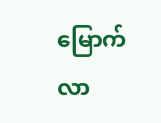မြောက်လာ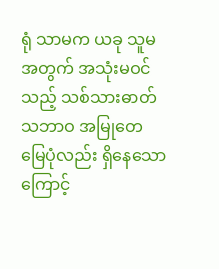ရုံ သာမက ယခု သူမအတွက် အသုံးမဝင်သည့် သစ်သားဓာတ် သဘာဝ အမြုတေ မြေပုံလည်း ရှိနေသောကြောင့်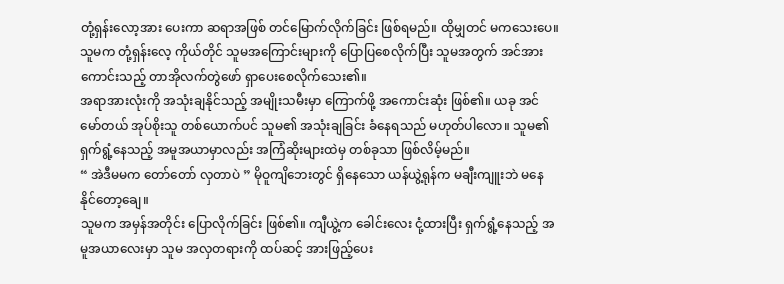တုံ့ရှန်းလော့အား ပေးကာ ဆရာအဖြစ် တင်မြောက်လိုက်ခြင်း ဖြစ်ရမည်။ ထိုမျှတင် မကသေးပေ။ သူမက တုံ့ရှန်းလေ့ ကိုယ်တိုင် သူမအကြောင်းများကို ပြောပြစေလိုက်ပြီး သူမအတွက် အင်အားကောင်းသည့် တာအိုလက်တွဲဖော် ရှာပေးစေလိုက်သေး၏။
အရာအားလုံးကို အသုံးချနိုင်သည့် အမျိုးသမီးမှာ ကြောက်ဖို့ အကောင်းဆုံး ဖြစ်၏။ ယခု အင်မော်တယ် အုပ်စိုးသူ တစ်ယောက်ပင် သူမ၏ အသုံးချခြင်း ခံနေရသည် မဟုတ်ပါလော။ သူမ၏ ရှက်ရွံ့နေသည့် အမူအယာမှာလည်း အကြံဆိုးများထဲမှ တစ်ခုသာ ဖြစ်လိမ့်မည်။
“ အဲဒီမမက တော်တော် လှတာပဲ ” မိုဝူကျိဘေးတွင် ရှိနေသော ယန်ယွဲ့ရုန်က မချီးကျူးဘဲ မနေနိုင်တော့ချေ။
သူမက အမှန်အတိုင်း ပြောလိုက်ခြင်း ဖြစ်၏။ ကျီယွဲ့က ခေါင်းလေး ငုံ့ထားပြီး ရှက်ရွံ့နေသည့် အမူအယာလေးမှာ သူမ အလှတရားကို ထပ်ဆင့် အားဖြည့်ပေး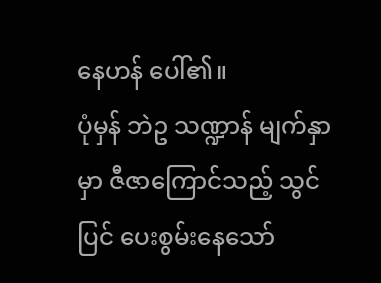နေဟန် ပေါ်၏။
ပုံမှန် ဘဲဥ သဏ္ဍာန် မျက်နှာမှာ ဇီဇာကြောင်သည့် သွင်ပြင် ပေးစွမ်းနေသော်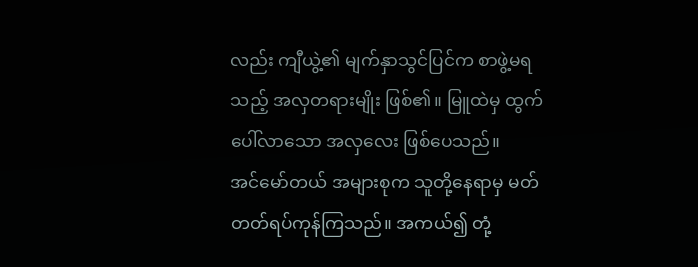လည်း ကျီယွဲ့၏ မျက်နှာသွင်ပြင်က စာဖွဲ့မရသည့် အလှတရားမျိုး ဖြစ်၏။ မြူထဲမှ ထွက်ပေါ်လာသော အလှလေး ဖြစ်ပေသည်။
အင်မော်တယ် အများစုက သူတို့နေရာမှ မတ်တတ်ရပ်ကုန်ကြသည်။ အကယ်၍ တုံ့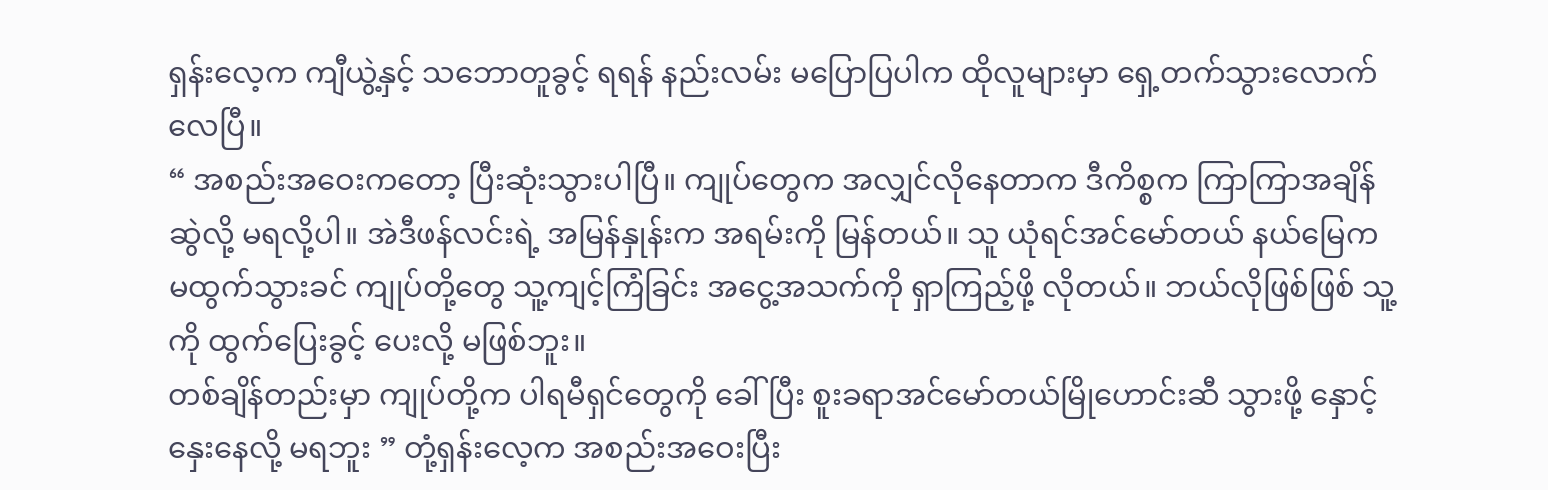ရှန်းလေ့က ကျီယွဲ့နှင့် သဘောတူခွင့် ရရန် နည်းလမ်း မပြောပြပါက ထိုလူများမှာ ရှေ့တက်သွားလောက်လေပြီ။
“ အစည်းအဝေးကတော့ ပြီးဆုံးသွားပါပြီ။ ကျုပ်တွေက အလျှင်လိုနေတာက ဒီကိစ္စက ကြာကြာအချိန်ဆွဲလို့ မရလို့ပါ။ အဲဒီဖန်လင်းရဲ့ အမြန်နှုန်းက အရမ်းကို မြန်တယ်။ သူ ယုံရင်အင်မော်တယ် နယ်မြေက မထွက်သွားခင် ကျုပ်တို့တွေ သူ့ကျင့်ကြံခြင်း အငွေ့အသက်ကို ရှာကြည့်ဖို့ လိုတယ်။ ဘယ်လိုဖြစ်ဖြစ် သူ့ကို ထွက်ပြေးခွင့် ပေးလို့ မဖြစ်ဘူး။
တစ်ချိန်တည်းမှာ ကျုပ်တို့က ပါရမီရှင်တွေကို ခေါ်ပြီး စူးခရာအင်မော်တယ်မြိုဟောင်းဆီ သွားဖို့ နှောင့်နှေးနေလို့ မရဘူး ” တုံ့ရှန်းလေ့က အစည်းအဝေးပြီး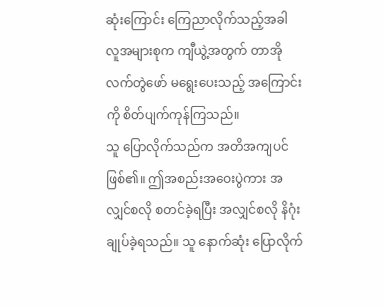ဆုံးကြောင်း ကြေညာလိုက်သည့်အခါ လူအများစုက ကျီယွဲ့အတွက် တာအိုလက်တွဲဖော် မရွေးပေးသည့် အကြောင်းကို စိတ်ပျက်ကုန်ကြသည်။
သူ ပြောလိုက်သည်က အတိအကျပင် ဖြစ်၏။ ဤအစည်းအဝေးပွဲကား အလျှင်စလို စတင်ခဲ့ရပြီး အလျှင်စလို နိဂုံးချုပ်ခဲ့ရသည်။ သူ နောက်ဆုံး ပြောလိုက်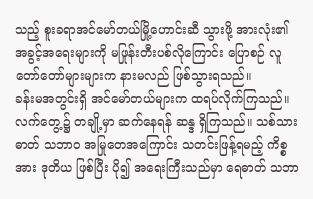သည့် စူးခရာအင်မော်တယ်မြို့ဟောင်းဆီ သွားဖို့ အားလုံး၏ အခွင့်အရေးများကို မဖြုန်းတီးပစ်လိုကြောင်း ပြောစဉ် လူတော်တော်များများက နားမလည် ဖြစ်သွားရသည်။
ခန်းမအတွင်းရှိ အင်မော်တယ်များက ထရပ်လိုက်ကြသည်။ လက်တွေ့၌ တချို့မှာ ဆက်နေရန် ဆန္ဒ ရှိကြသည်။ သစ်သားဓာတ် သဘာဝ အမြုတေအကြောင်း သတင်းဖြန့်ရမည့် ကိစ္စအား ဒုတိယ ဖြစ်ပြီး ပို၍ အရေးကြီးသည်မှာ ရေဓာတ် သဘာ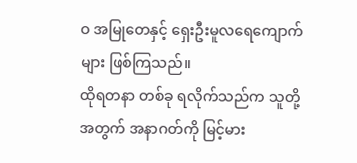ဝ အမြုတေနှင့် ရှေးဦးမူလရေကျောက်များ ဖြစ်ကြသည်။
ထိုရတနာ တစ်ခု ရလိုက်သည်က သူတို့အတွက် အနာဂတ်ကို မြင့်မား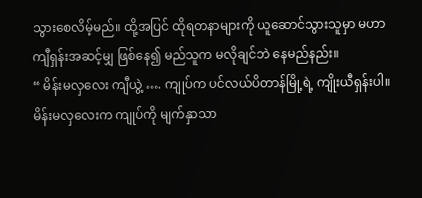သွားစေလိမ့်မည်။ ထို့အပြင် ထိုရတနာများကို ယူဆောင်သွားသူမှာ မဟာကျီရှန်းအဆင့်မျှ ဖြစ်နေ၍ မည်သူက မလိုချင်ဘဲ နေမည်နည်း။
“ မိန်းမလှလေး ကျီယွဲ့ …. ကျုပ်က ပင်လယ်ပိတာန်မြို့ရဲ့ ကျိုးယီရှန်းပါ။ မိန်းမလှလေးက ကျုပ်ကို မျက်နှာသာ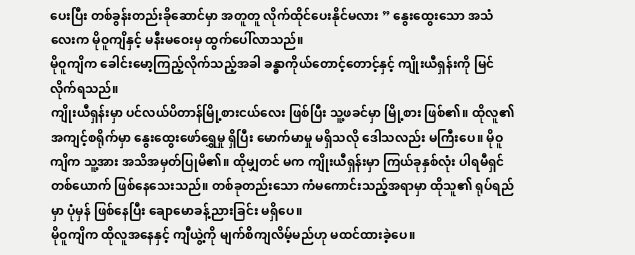ပေးပြီး တစ်ခွန်းတည်းခိုဆောင်မှာ အတူတူ လိုက်ထိုင်ပေးနိုင်မလား ” နွေးထွေးသော အသံလေးက မိုဝူကျိနှင့် မနီးမဝေးမှ ထွက်ပေါ်လာသည်။
မိုဝူကျိက ခေါင်းမော့ကြည့်လိုက်သည့်အခါ ခန္ဓာကိုယ်တောင့်တောင့်နှင့် ကျိုးယီရှန်းကို မြင်လိုက်ရသည်။
ကျိုးယီရှန်းမှာ ပင်လယ်ပိတာန်မြို့စားငယ်လေး ဖြစ်ပြီး သူ့ဖခင်မှာ မြို့စား ဖြစ်၏။ ထိုလူ၏ အကျင့်စရိုက်မှာ နွေးထွေးဖော်ရွှေမှု ရှိပြီး မောက်မာမှု မရှိသလို ဒေါသလည်း မကြီးပေ။ မိုဝူကျိက သူ့အား အသိအမှတ်ပြုမိ၏။ ထိုမျှတင် မက ကျိုးယီရှန်းမှာ ကြယ်ခုနှစ်လုံး ပါရမီရှင် တစ်ယောက် ဖြစ်နေသေးသည်။ တစ်ခုတည်းသော ကံမကောင်းသည့်အရာမှာ ထိုသူ၏ ရုပ်ရည်မှာ ပုံမှန် ဖြစ်နေပြီး ချောမောခန့်ညားခြင်း မရှိပေ။
မိုဝူကျိက ထိုလူအနေနှင့် ကျီယွဲ့ကို မျက်စိကျလိမ့်မည်ဟု မထင်ထားခဲ့ပေ။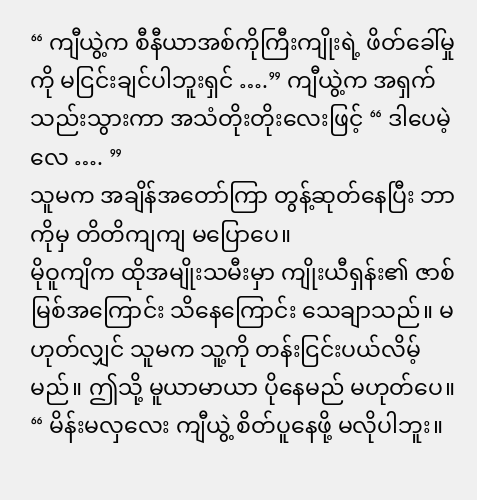“ ကျီယွဲ့က စီနီယာအစ်ကိုကြီးကျိုးရဲ့ ဖိတ်ခေါ်မှုကို မငြင်းချင်ပါဘူးရှင် ….” ကျီယွဲ့က အရှက်သည်းသွားကာ အသံတိုးတိုးလေးဖြင့် “ ဒါပေမဲ့လေ …. ”
သူမက အချိန်အတော်ကြာ တွန့်ဆုတ်နေပြီး ဘာကိုမှ တိတိကျကျ မပြောပေ။
မိုဝူကျိက ထိုအမျိုးသမီးမှာ ကျိုးယီရှန်း၏ ဇာစ်မြစ်အကြောင်း သိနေကြောင်း သေချာသည်။ မဟုတ်လျှင် သူမက သူ့ကို တန်းငြင်းပယ်လိမ့်မည်။ ဤသို့ မူယာမာယာ ပိုနေမည် မဟုတ်ပေ။
“ မိန်းမလှလေး ကျီယွဲ့ စိတ်ပူနေဖို့ မလိုပါဘူး။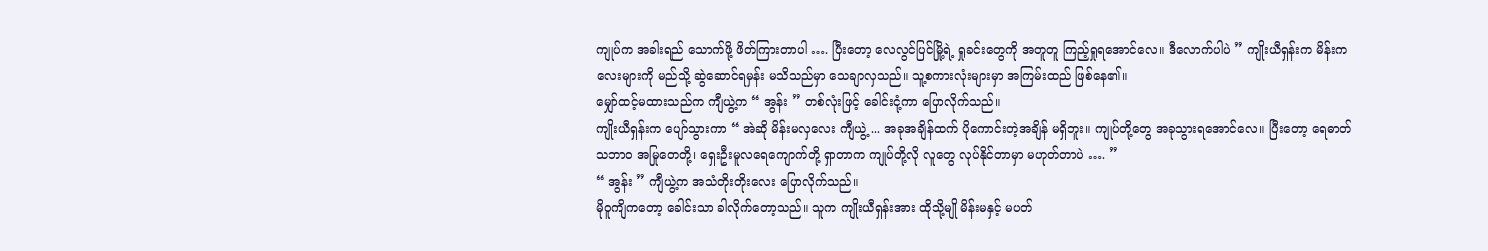ကျုပ်က အခါးရည် သောက်ဖို့ ဖိတ်ကြားတာပါ …. ပြီးတော့ လေလွင်ပြင်မြို့ရဲ့ ရှုခင်းတွေကို အတူတူ ကြည့်ရှုရအောင်လေ။ ဒီလောက်ပါပဲ ” ကျိုးယီရှန်းက မိန်းကလေးများကို မည်သို့ ဆွဲဆောင်ရမှန်း မသိသည်မှာ သေချာလှသည်။ သူ့စကားလုံးများမှာ အကြမ်းထည် ဖြစ်နေ၏။
မျှော်ထင့်မထားသည်က ကျီယွဲ့က “ အွန်း ” တစ်လုံးဖြင့် ခေါင်းငုံ့ကာ ပြောလိုက်သည်။
ကျိုးယီရှန်းက ပျော်သွားကာ “ အဲဆို မိန်းမလှလေး ကျီယွဲ့ ... အခုအချိန်ထက် ပိုကောင်းတဲ့အချိန် မရှိဘူး။ ကျုပ်တို့တွေ အခုသွားရအောင်လေ။ ပြီးတော့ ရေဓာတ် သဘာဝ အမြုတေတို့၊ ရှေးဦးမူလရေကျောက်တို့ ရှာတာက ကျုပ်တို့လို လူတွေ လုပ်နိုင်တာမှာ မဟုတ်တာပဲ …. ”
“ အွန်း ” ကျီယွဲ့က အသံတိုးတိုးလေး ပြောလိုက်သည်။
မိုဝူကျိကတော့ ခေါင်းသာ ခါလိုက်တော့သည်။ သူက ကျိုးယီရှန်းအား ထိုသို့မျို မိန်းမနှင့် မပတ်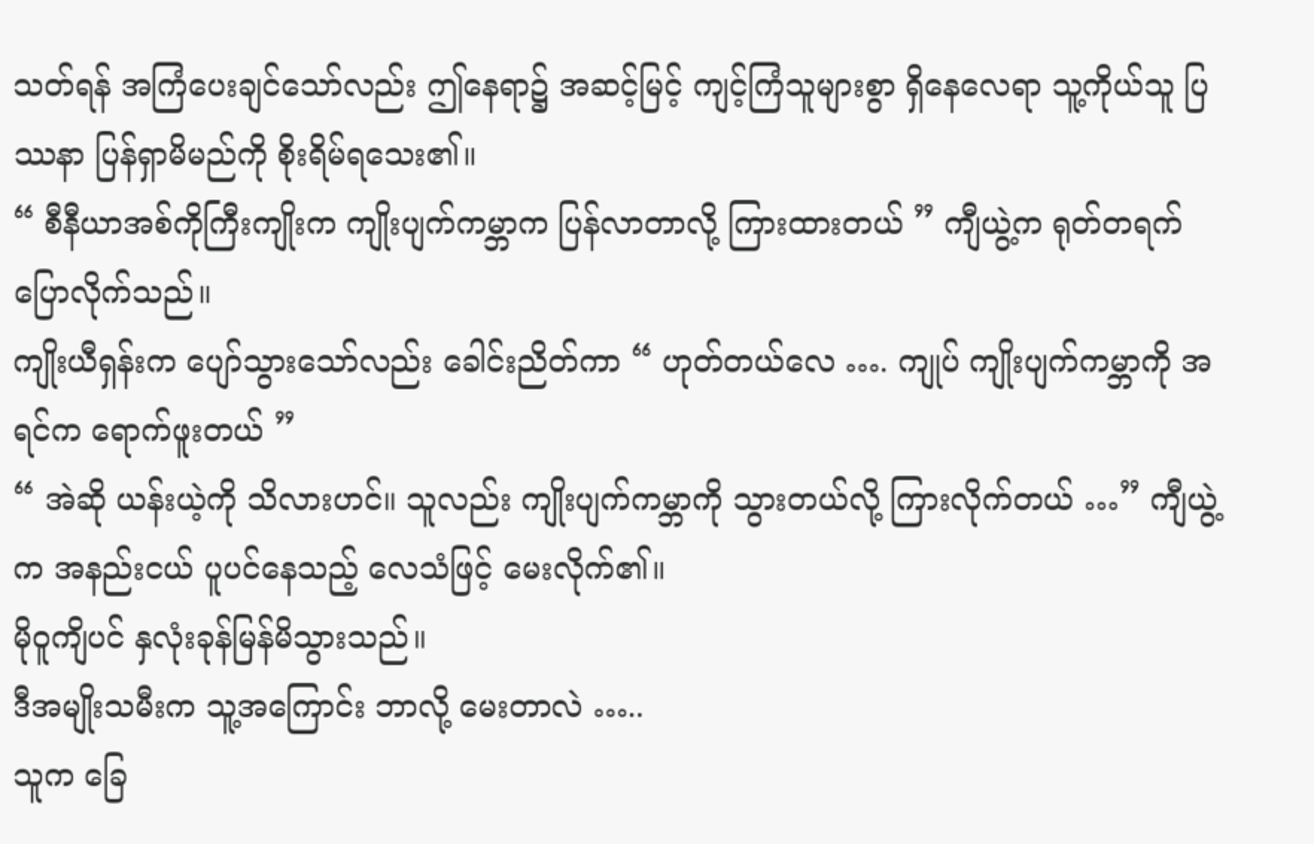သတ်ရန် အကြံပေးချင်သော်လည်း ဤနေရာ၌ အဆင့်မြင့် ကျင့်ကြံသူများစွာ ရှိနေလေရာ သူ့ကိုယ်သူ ပြဿနာ ပြန်ရှာမိမည်ကို စိုးရိမ်ရသေး၏။
“ စီနီယာအစ်ကိုကြီးကျိုးက ကျိုးပျက်ကမ္ဘာက ပြန်လာတာလို့ ကြားထားတယ် ” ကျီယွဲ့က ရုတ်တရက် ပြောလိုက်သည်။
ကျိုးယီရှန်းက ပျော်သွားသော်လည်း ခေါင်းညိတ်ကာ “ ဟုတ်တယ်လေ …. ကျုပ် ကျိုးပျက်ကမ္ဘာကို အရင်က ရောက်ဖူးတယ် ”
“ အဲဆို ယန်းယဲ့ကို သိလားဟင်။ သူလည်း ကျိုးပျက်ကမ္ဘာကို သွားတယ်လို့ ကြားလိုက်တယ် …” ကျီယွဲ့က အနည်းငယ် ပူပင်နေသည့် လေသံဖြင့် မေးလိုက်၏။
မိုဝူကျိပင် နှလုံးခုန်မြန်မိသွားသည်။
ဒီအမျိုးသမီးက သူ့အကြောင်း ဘာလို့ မေးတာလဲ …..
သူက ခြေ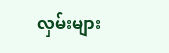လှမ်းများ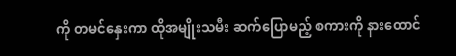ကို တမင်နှေးကာ ထိုအမျိုးသမီး ဆက်ပြောမည့် စကားကို နားထောင်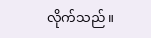လိုက်သည်။